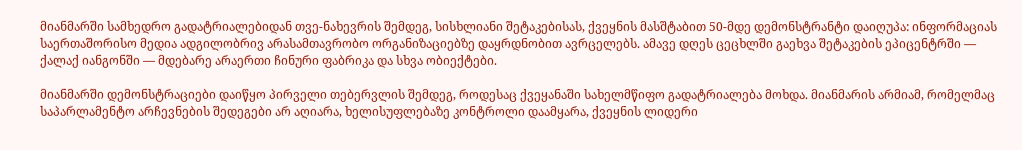მიანმარში სამხედრო გადატრიალებიდან თვე-ნახევრის შემდეგ, სისხლიანი შეტაკებისას, ქვეყნის მასშტაბით 50-მდე დემონსტრანტი დაიღუპა: ინფორმაციას საერთაშორისო მედია ადგილობრივ არასამთავრობო ორგანიზაციებზე დაყრდნობით ავრცელებს. ამავე დღეს ცეცხლში გაეხვა შეტაკების ეპიცენტრში — ქალაქ იანგონში — მდებარე არაერთი ჩინური ფაბრიკა და სხვა ობიექტები.

მიანმარში დემონსტრაციები დაიწყო პირველი თებერვლის შემდეგ, როდესაც ქვეყანაში სახელმწიფო გადატრიალება მოხდა. მიანმარის არმიამ, რომელმაც საპარლამენტო არჩევნების შედეგები არ აღიარა, ხელისუფლებაზე კონტროლი დაამყარა, ქვეყნის ლიდერი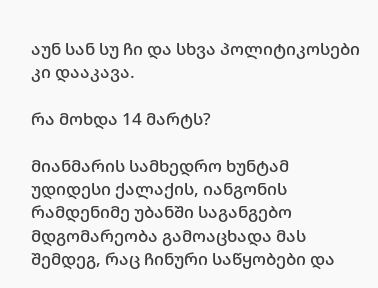აუნ სან სუ ჩი და სხვა პოლიტიკოსები კი დააკავა.

რა მოხდა 14 მარტს?

მიანმარის სამხედრო ხუნტამ უდიდესი ქალაქის, იანგონის რამდენიმე უბანში საგანგებო მდგომარეობა გამოაცხადა მას შემდეგ, რაც ჩინური საწყობები და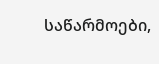საწარმოები,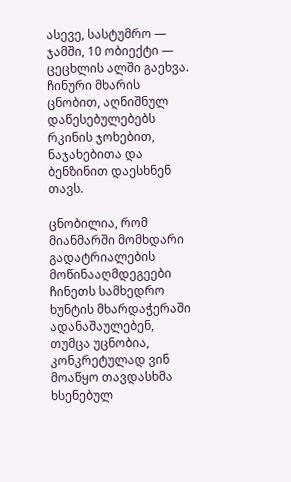ასევე, სასტუმრო — ჯამში, 10 ობიექტი — ცეცხლის ალში გაეხვა. ჩინური მხარის ცნობით, აღნიშნულ დაწესებულებებს რკინის ჯოხებით, ნაჯახებითა და ბენზინით დაესხნენ თავს.

ცნობილია, რომ მიანმარში მომხდარი გადატრიალების მოწინააღმდეგეები ჩინეთს სამხედრო ხუნტის მხარდაჭერაში ადანაშაულებენ, თუმცა უცნობია, კონკრეტულად ვინ მოაწყო თავდასხმა ხსენებულ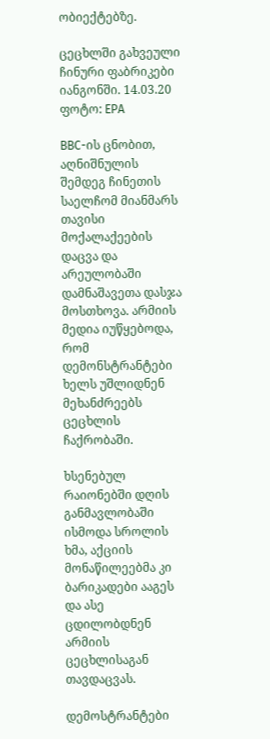ობიექტებზე.

ცეცხლში გახვეული ჩინური ფაბრიკები იანგონში. 14.03.20 ფოტო: EPA

BBC-ის ცნობით, აღნიშნულის შემდეგ ჩინეთის საელჩომ მიანმარს თავისი მოქალაქეების დაცვა და არეულობაში დამნაშავეთა დასჯა მოსთხოვა. არმიის მედია იუწყებოდა, რომ დემონსტრანტები ხელს უშლიდნენ მეხანძრეებს ცეცხლის ჩაქრობაში.

ხსენებულ რაიონებში დღის განმავლობაში ისმოდა სროლის ხმა, აქციის მონაწილეებმა კი ბარიკადები ააგეს და ასე ცდილობდნენ არმიის ცეცხლისაგან თავდაცვას.

დემოსტრანტები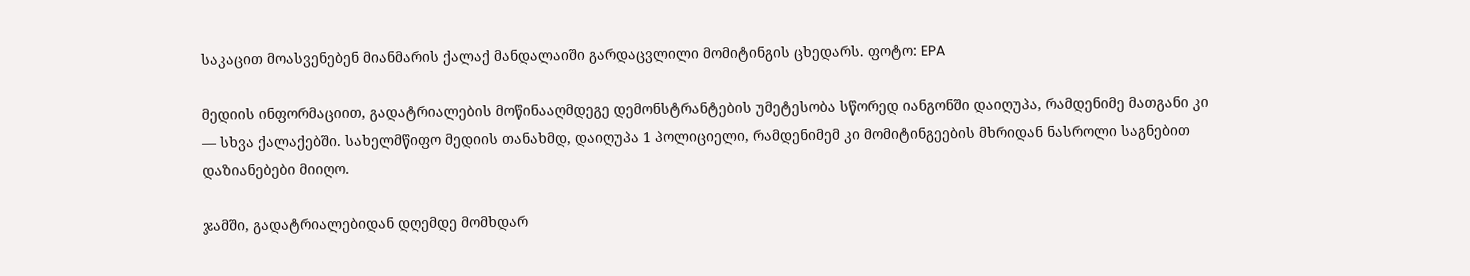საკაცით მოასვენებენ მიანმარის ქალაქ მანდალაიში გარდაცვლილი მომიტინგის ცხედარს. ფოტო: EPA

მედიის ინფორმაციით, გადატრიალების მოწინააღმდეგე დემონსტრანტების უმეტესობა სწორედ იანგონში დაიღუპა, რამდენიმე მათგანი კი — სხვა ქალაქებში. სახელმწიფო მედიის თანახმდ, დაიღუპა 1 პოლიციელი, რამდენიმემ კი მომიტინგეების მხრიდან ნასროლი საგნებით დაზიანებები მიიღო.

ჯამში, გადატრიალებიდან დღემდე მომხდარ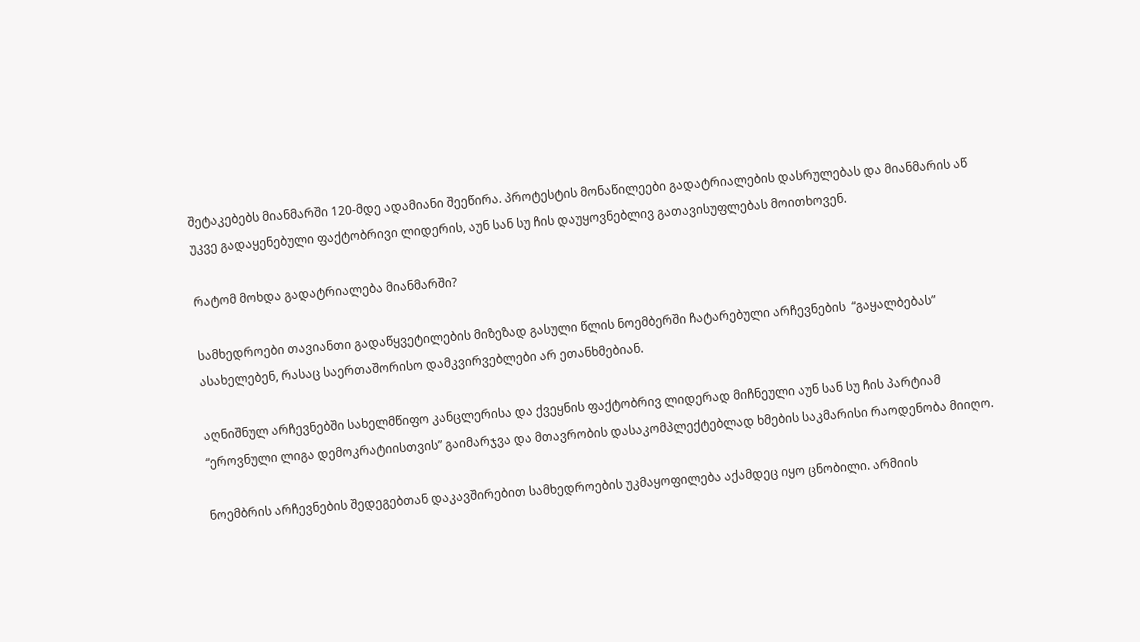შეტაკებებს მიანმარში 120-მდე ადამიანი შეეწირა. პროტესტის მონაწილეები გადატრიალების დასრულებას და მიანმარის აწ უკვე გადაყენებული ფაქტობრივი ლიდერის, აუნ სან სუ ჩის დაუყოვნებლივ გათავისუფლებას მოითხოვენ.

რატომ მოხდა გადატრიალება მიანმარში?

სამხედროები თავიანთი გადაწყვეტილების მიზეზად გასული წლის ნოემბერში ჩატარებული არჩევნების  “გაყალბებას” ასახელებენ, რასაც საერთაშორისო დამკვირვებლები არ ეთანხმებიან.

აღნიშნულ არჩევნებში სახელმწიფო კანცლერისა და ქვეყნის ფაქტობრივ ლიდერად მიჩნეული აუნ სან სუ ჩის პარტიამ “ეროვნული ლიგა დემოკრატიისთვის” გაიმარჯვა და მთავრობის დასაკომპლექტებლად ხმების საკმარისი რაოდენობა მიიღო.

ნოემბრის არჩევნების შედეგებთან დაკავშირებით სამხედროების უკმაყოფილება აქამდეც იყო ცნობილი. არმიის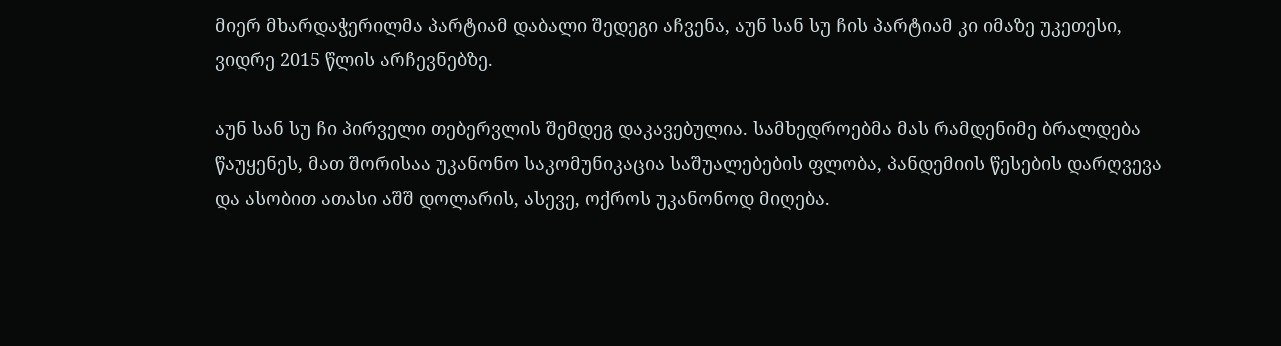მიერ მხარდაჭერილმა პარტიამ დაბალი შედეგი აჩვენა, აუნ სან სუ ჩის პარტიამ კი იმაზე უკეთესი, ვიდრე 2015 წლის არჩევნებზე.

აუნ სან სუ ჩი პირველი თებერვლის შემდეგ დაკავებულია. სამხედროებმა მას რამდენიმე ბრალდება წაუყენეს, მათ შორისაა უკანონო საკომუნიკაცია საშუალებების ფლობა, პანდემიის წესების დარღვევა და ასობით ათასი აშშ დოლარის, ასევე, ოქროს უკანონოდ მიღება.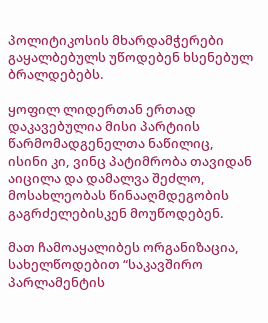პოლიტიკოსის მხარდამჭერები გაყალბებულს უწოდებენ ხსენებულ ბრალდებებს.

ყოფილ ლიდერთან ერთად დაკავებულია მისი პარტიის წარმომადგენელთა ნაწილიც, ისინი კი, ვინც პატიმრობა თავიდან აიცილა და დამალვა შეძლო, მოსახლეობას წინააღმდეგობის გაგრძელებისკენ მოუწოდებენ.

მათ ჩამოაყალიბეს ორგანიზაცია, სახელწოდებით “საკავშირო პარლამენტის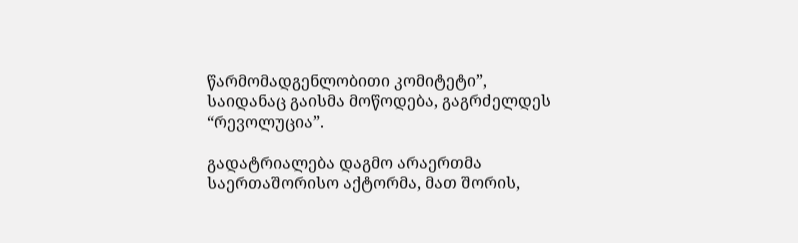წარმომადგენლობითი კომიტეტი”, საიდანაც გაისმა მოწოდება, გაგრძელდეს “რევოლუცია”.

გადატრიალება დაგმო არაერთმა საერთაშორისო აქტორმა, მათ შორის,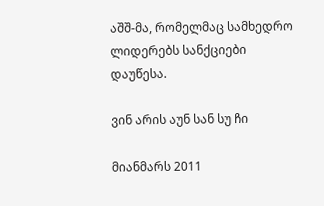აშშ-მა, რომელმაც სამხედრო ლიდერებს სანქციები დაუწესა.

ვინ არის აუნ სან სუ ჩი

მიანმარს 2011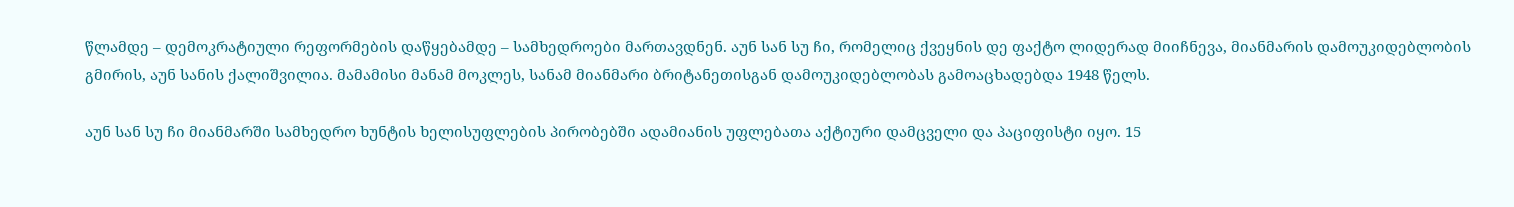წლამდე – დემოკრატიული რეფორმების დაწყებამდე – სამხედროები მართავდნენ. აუნ სან სუ ჩი, რომელიც ქვეყნის დე ფაქტო ლიდერად მიიჩნევა, მიანმარის დამოუკიდებლობის გმირის, აუნ სანის ქალიშვილია. მამამისი მანამ მოკლეს, სანამ მიანმარი ბრიტანეთისგან დამოუკიდებლობას გამოაცხადებდა 1948 წელს.

აუნ სან სუ ჩი მიანმარში სამხედრო ხუნტის ხელისუფლების პირობებში ადამიანის უფლებათა აქტიური დამცველი და პაციფისტი იყო. 15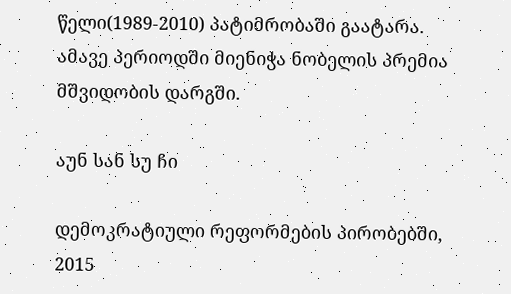წელი(1989-2010) პატიმრობაში გაატარა. ამავე პერიოდში მიენიჭა ნობელის პრემია მშვიდობის დარგში.

აუნ სან სუ ჩი

დემოკრატიული რეფორმების პირობებში, 2015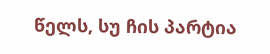წელს, სუ ჩის პარტია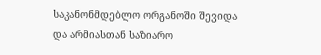საკანონმდებლო ორგანოში შევიდა და არმიასთან საზიარო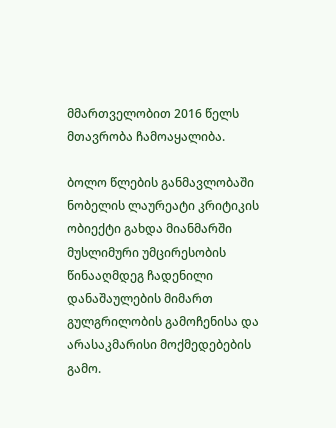მმართველობით 2016 წელს მთავრობა ჩამოაყალიბა.

ბოლო წლების განმავლობაში ნობელის ლაურეატი კრიტიკის ობიექტი გახდა მიანმარში მუსლიმური უმცირესობის წინააღმდეგ ჩადენილი დანაშაულების მიმართ გულგრილობის გამოჩენისა და არასაკმარისი მოქმედებების გამო.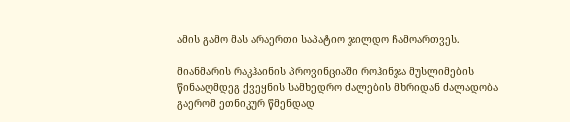ამის გამო მას არაერთი საპატიო ჯილდო ჩამოართვეს.

მიანმარის რაკჰაინის პროვინციაში როჰინჯა მუსლიმების წინააღმდეგ ქვეყნის სამხედრო ძალების მხრიდან ძალადობა გაერომ ეთნიკურ წმენდად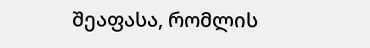შეაფასა, რომლის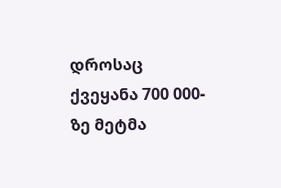დროსაც ქვეყანა 700 000-ზე მეტმა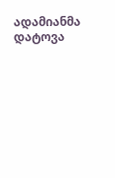ადამიანმა დატოვა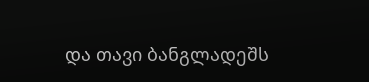და თავი ბანგლადეშს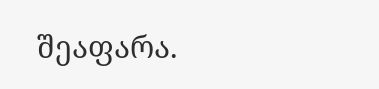შეაფარა.